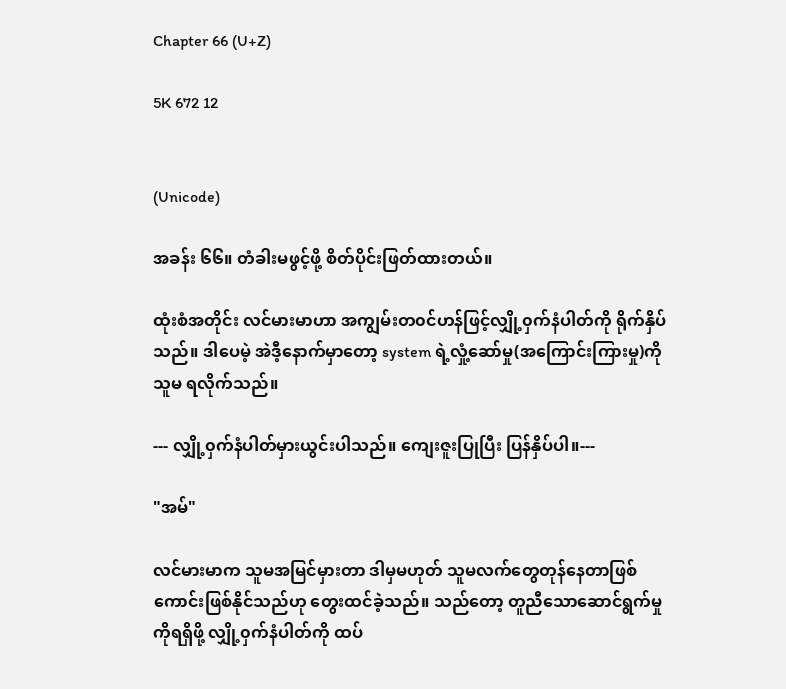Chapter 66 (U+Z)

5K 672 12


(Unicode)

အခန်း ၆၆။ တံခါးမဖွင့်ဖို့ စိတ်ပိုင်းဖြတ်ထားတယ်။

ထုံးစံအတိုင်း လင်မားမာဟာ အကျွမ်းတ၀င်ဟန်ဖြင့်လျှို့၀ှက်နံပါတ်ကို ရိုက်နှိပ်သည်။ ဒါပေမဲ့ အဲဒီ့နောက်မှာတော့ system ရဲ့လှုံ့ဆော်မှု(အကြောင်းကြားမှု)ကို သူမ ရလိုက်သည်။

--- လျှို့၀ှက်နံပါတ်မှားယွင်းပါသည်။ ကျေးဇူးပြုပြီး ပြန်နှိပ်ပါ။---

"အမ်"

လင်မားမာက သူမအမြင်မှားတာ ဒါမှမဟုတ် သူမလက်တွေတုန်နေတာဖြစ်ကောင်းဖြစ်နိုင်သည်ဟု တွေးထင်ခဲ့သည်။ သည်တော့ တူညီသောဆောင်ရွက်မှုကိုရရှိဖို့ လျှို့၀ှက်နံပါတ်ကို ထပ်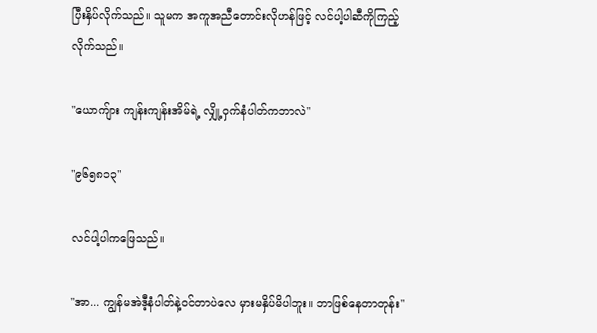ပြီးနှိပ်လိုက်သည်။ သူမက အကူအညီတောင်းလိုဟန်ဖြင့် လင်ပါ့ပါဆီကိုကြည့်လိုက်သည်။

"ယောကျ်ား ကျန်းကျန်းအိမ်ရဲ့ လျှို့၀ှက်နံပါတ်ကဘာလဲ"

"၉၆၅၈၁၃"

လင်ပါ့ပါကဖြေသည်။

"အာ... ကျွန်မအဲဒီ့နံပါတ်နဲ့၀င်တာပဲလေ မှားမနှိပ်မိပါဘူး။ ဘာဖြစ်နေတာတုန်း"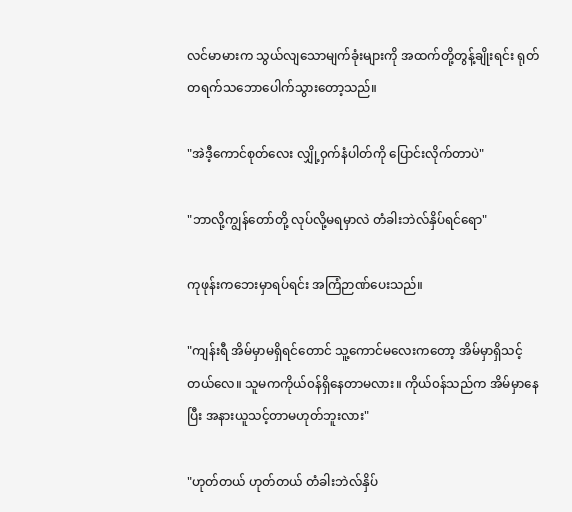လင်မာမားက သွယ်လျသောမျက်ခုံးများကို အထက်တို့တွန့်ချိုးရင်း ရုတ်တရက်သဘောပေါက်သွားတော့သည်။

"အဲဒီ့ကောင်စုတ်လေး လျှို့၀ှက်နံပါတ်ကို ပြောင်းလိုက်တာပဲ"

"ဘာလို့ကျွန်တော်တို့ လုပ်လို့မရမှာလဲ တံခါးဘဲလ်နှိပ်ရင်ရော"

ကုဖုန်းကဘေးမှာရပ်ရင်း အကြံဉာဏ်ပေးသည်။

"ကျန်းရီ အိမ်မှာမရှိရင်တောင် သူ့ကောင်မလေးကတော့ အိမ်မှာရှိသင့်တယ်လေ။ သူမကကိုယ်၀န်ရှိနေတာမလား။ ကိုယ်၀န်သည်က အိမ်မှာနေပြီး အနားယူသင့်တာမဟုတ်ဘူးလား"

"ဟုတ်တယ် ဟုတ်တယ် တံခါးဘဲလ်နှိပ်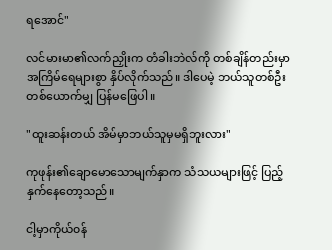ရအောင်"

လင်မားမာ၏လက်ညှိုးက တံခါးဘဲလ်ကို တစ်ချိန်တည်းမှာ အကြိမ်ရေများစွာ နှိပ်လိုက်သည်။ ဒါပေမဲ့ ဘယ်သူတစ်ဦးတစ်ယောက်မျှ ပြန်မဖြေပါ။

"ထူးဆန်းတယ် အိမ်မှာဘယ်သူမှမရှိဘူးလား"

ကုဖုန်း၏ချောမောသောမျက်နှာက သံသယများဖြင့် ပြည့်နှက်နေတော့သည်။

ငါ့မှာကိုယ်၀န်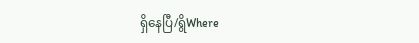ရှိနေပြီ/ရွိWhere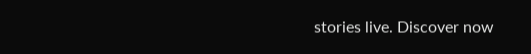stories live. Discover now